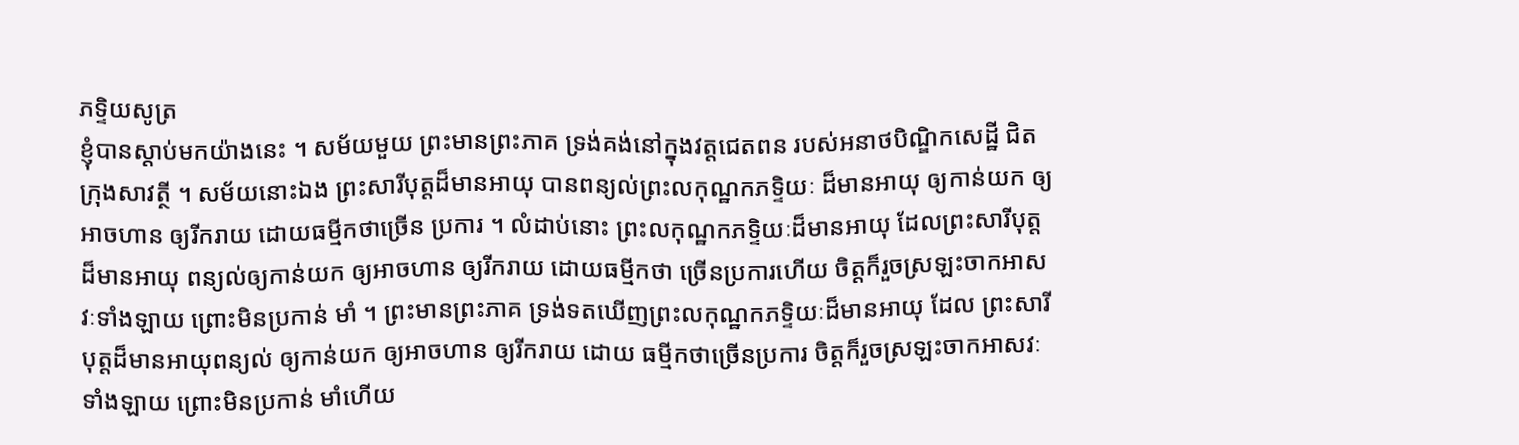ភទ្ទិយសូត្រ
ខ្ញុំបានស្តាប់មកយ៉ាងនេះ ។ សម័យមួយ ព្រះមានព្រះភាគ ទ្រង់គង់នៅក្នុងវត្តជេតពន របស់អនាថបិណ្ឌិកសេដ្ឋី ជិតក្រុងសាវត្ថី ។ សម័យនោះឯង ព្រះសារីបុត្តដ៏មានអាយុ បានពន្យល់ព្រះលកុណ្ឋកភទ្ទិយៈ ដ៏មានអាយុ ឲ្យកាន់យក ឲ្យអាចហាន ឲ្យរីករាយ ដោយធម្មីកថាច្រើន ប្រការ ។ លំដាប់នោះ ព្រះលកុណ្ឋកភទ្ទិយៈដ៏មានអាយុ ដែលព្រះសារីបុត្ត ដ៏មានអាយុ ពន្យល់ឲ្យកាន់យក ឲ្យអាចហាន ឲ្យរីករាយ ដោយធម្មីកថា ច្រើនប្រការហើយ ចិត្តក៏រួចស្រឡះចាកអាសវៈទាំងឡាយ ព្រោះមិនប្រកាន់ មាំ ។ ព្រះមានព្រះភាគ ទ្រង់ទតឃើញព្រះលកុណ្ឋកភទ្ទិយៈដ៏មានអាយុ ដែល ព្រះសារីបុត្តដ៏មានអាយុពន្យល់ ឲ្យកាន់យក ឲ្យអាចហាន ឲ្យរីករាយ ដោយ ធម្មីកថាច្រើនប្រការ ចិត្តក៏រួចស្រឡះចាកអាសវៈទាំងឡាយ ព្រោះមិនប្រកាន់ មាំហើយ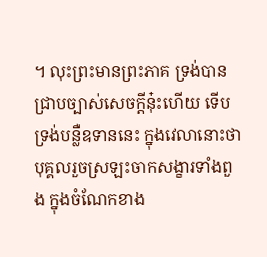។ លុះព្រះមានព្រះភាគ ទ្រង់បានជ្រាបច្បាស់សេចក្តីនុ៎ះហើយ ទើបទ្រង់បន្លឺឧទាននេះ ក្នុងវេលានោះថា បុគ្គលរួចស្រឡះចាកសង្ខារទាំងពួង ក្នុងចំណែកខាង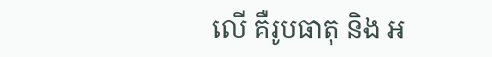លើ គឺរូបធាតុ និង អ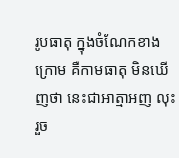រូបធាតុ ក្នុងចំណែកខាងក្រោម គឺកាមធាតុ មិនឃើញថា នេះជាអាត្មាអញ លុះរួច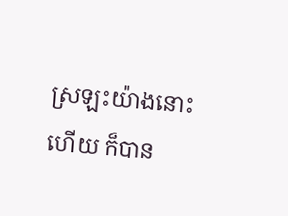ស្រឡះយ៉ាងនោះហើយ ក៏បាន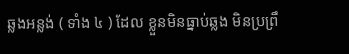ឆ្លងអន្លង់ ( ទាំង ៤ ) ដែល ខ្លួនមិនធ្នាប់ឆ្លង មិនប្រព្រឹ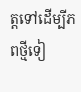ត្តទៅដើម្បីភពថ្មីទៀ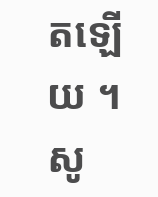តឡើយ ។ សូ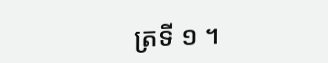ត្រទី ១ ។